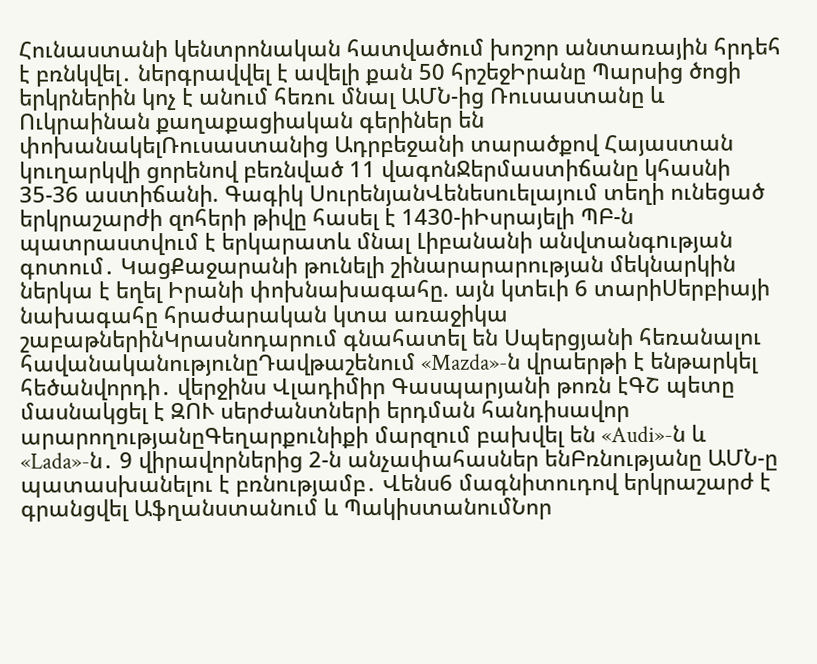Հունաստանի կենտրոնական հատվածում խոշոր անտառային հրդեհ է բռնկվել․ ներգրավվել է ավելի քան 50 հրշեջԻրանը Պարսից ծոցի երկրներին կոչ է անում հեռու մնալ ԱՄՆ-ից Ռուսաստանը և Ուկրաինան քաղաքացիական գերիներ են փոխանակելՌուսաստանից Ադրբեջանի տարածքով Հայաստան կուղարկվի ցորենով բեռնված 11 վագոնՋերմաստիճանը կհասնի 35-36 աստիճանի. Գագիկ ՍուրենյանՎենեսուելայում տեղի ունեցած երկրաշարժի զոհերի թիվը հասել է 1430-իԻսրայելի ՊԲ-ն պատրաստվում է երկարատև մնալ Լիբանանի անվտանգnւթյան գոտում․ ԿացՔաջարանի թունելի շինարարարության մեկնարկին ներկա է եղել Իրանի փոխնախագահը. այն կտեւի 6 տարիՍերբիայի նախագահը հրաժարական կտա առաջիկա շաբաթներինԿրասնոդարում գնահատել են Սպերցյանի հեռանալու հավանականությունըԴավթաշենում «Mazda»-ն վրաերթի է ենթարկել հեծանվորդի․ վերջինս Վլադիմիր Գասպարյանի թոռն էԳՇ պետը մասնակցել է ԶՈՒ սերժանտների երդման հանդիսավոր արարողությանըԳեղարքունիքի մարզում բախվել են «Audi»-ն և «Lada»-ն․ 9 վիրավորներից 2-ն անչափահասներ ենԲռնությանը ԱՄՆ-ը պատասխանելու է բռնությամբ․ Վենս6 մագնիտուդով երկրաշարժ է գրանցվել Աֆղանստանում և ՊակիստանումՆոր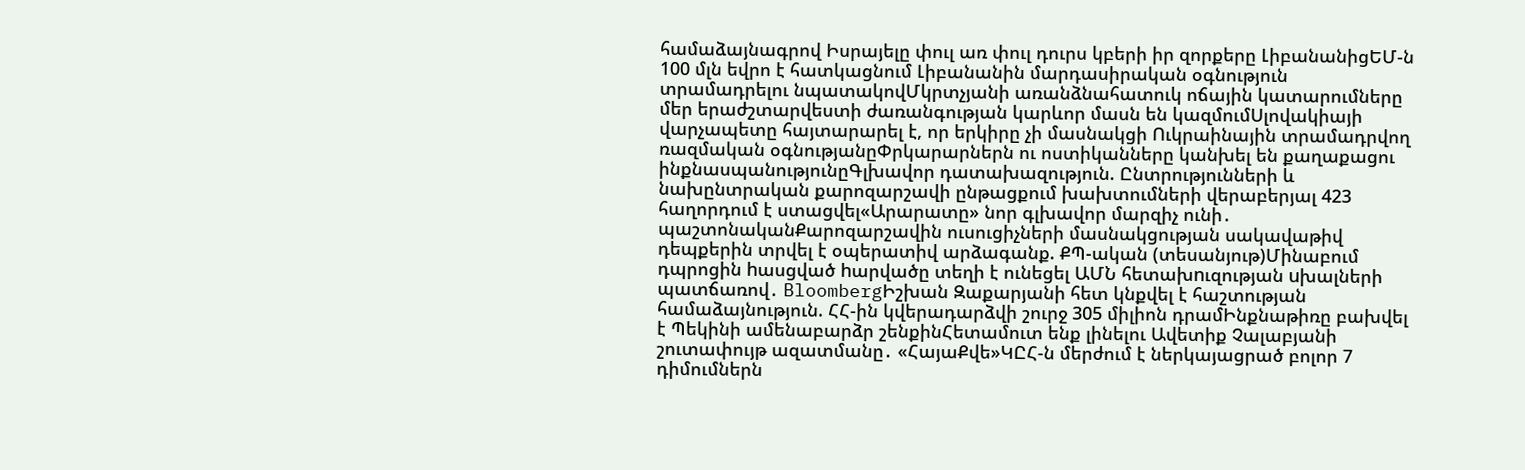համաձայնագրով Իսրայելը փուլ առ փուլ դուրս կբերի իր զորքերը ԼիբանանիցԵՄ-ն 100 մլն եվրո է հատկացնում Լիբանանին մարդասիրական օգնություն տրամադրելու նպատակովՄկրտչյանի առանձնահատուկ ոճային կատարումները մեր երաժշտարվեստի ժառանգության կարևոր մասն են կազմումՍլովակիայի վարչապետը հայտարարել է, որ երկիրը չի մասնակցի Ուկրաինային տրամադրվող ռազմական օգնությանըՓրկարարներն ու ոստիկանները կանխել են քաղաքացու ինքնասպանությունըԳլխավոր դատախազություն. Ընտրությունների և նախընտրական քարոզարշավի ընթացքում խախտումների վերաբերյալ 423 հաղորդում է ստացվել«Արարատը» նոր գլխավոր մարզիչ ունի․ պաշտոնականՔարոզարշավին ուսուցիչների մասնակցության սակավաթիվ դեպքերին տրվել է օպերատիվ արձագանք. ՔՊ-ական (տեսանյութ)Մինաբում դպրոցին hասցված hարվածը տեղի է ունեցել ԱՄՆ հետախnւզության uխալների պատճառով․ BloombergԻշխան Զաքարյանի հետ կնքվել է հաշտության համաձայնություն. ՀՀ-ին կվերադարձվի շուրջ 305 միլիոն դրամԻնքնաթիռը բախվել է Պեկինի ամենաբարձր շենքինՀետամուտ ենք լինելու Ավետիք Չալաբյանի շուտափույթ ազատմանը․ «ՀայաՔվե»ԿԸՀ-ն մերժում է ներկայացրած բոլոր 7 դիմումներն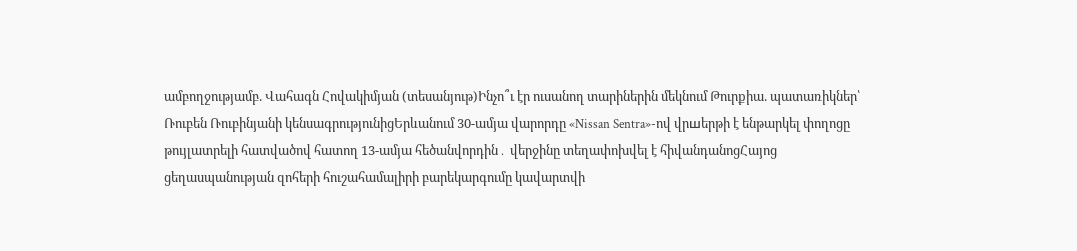ամբողջությամբ. Վահագն Հովակիմյան (տեսանյութ)Ինչո՞ւ էր ուսանող տարիներին մեկնում Թուրքիա. պատառիկներ՝ Ռուբեն Ռուբինյանի կենսագրությունիցԵրևանում 30-ամյա վարորդը «Nissan Sentra»-ով վրшերթի է ենթարկել փողոցը թույլատրելի հատվածով հատող 13-ամյա հեծանվորդին․ վերջինը տեղափոխվել է հիվանդանոցՀայոց ցեղասպանության զոհերի հուշահամալիրի բարեկարգումը կավարտվի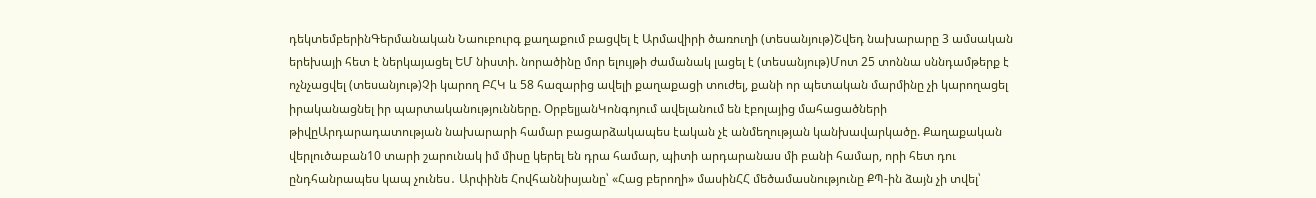դեկտեմբերինԳերմանական Նաուբուրգ քաղաքում բացվել է Արմավիրի ծառուղի (տեսանյութ)Շվեդ նախարարը 3 ամսական երեխայի հետ է ներկայացել ԵՄ նիստի. նորածինը մոր ելույթի ժամանակ լացել է (տեսանյութ)Մոտ 25 տոննա սննդամթերք է ոչնչացվել (տեսանյութ)Չի կարող ԲՀԿ և 58 հազարից ավելի քաղաքացի տուժել, քանի որ պետական մարմինը չի կարողացել իրականացնել իր պարտականությունները. ՕրբելյանԿոնգոյում ավելանում են էբոլայից մահացածների թիվըԱրդարադատության նախարարի համար բացարձակապես էական չէ անմեղության կանխավարկածը. Քաղաքական վերլուծաբան10 տարի շարունակ իմ միսը կերել են դրա համար, պիտի արդարանաս մի բանի համար, որի հետ դու ընդհանրապես կապ չունես․ Արփինե Հովհաննիսյանը՝ «Հաց բերողի» մասինՀՀ մեծամասնությունը ՔՊ-ին ձայն չի տվել՝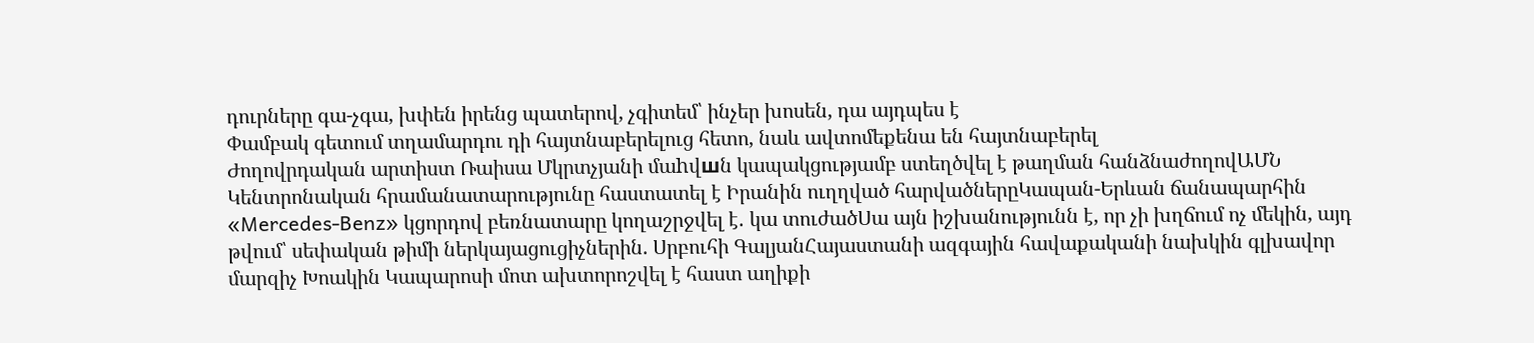դուրները գա-չգա, խփեն իրենց պատերով, չգիտեմ՝ ինչեր խոսեն, դա այդպես է
Փամբակ գետում տղամարդու դի հայտնաբերելուց հետո, նաև ավտոմեքենա են հայտնաբերել
Ժողովրդական արտիստ Ռաիսա Մկրտչյանի մաhվшն կապակցությամբ ստեղծվել է թաղման հանձնաժողովԱՄՆ Կենտրոնական հրամանատարությունը հաստատել է Իրանին ուղղված հարվածներըԿապան-Երևան ճանապարհին «Mercedes-Benz» կցորդով բեռնատարը կողաշրջվել է․ կա տուժածՍա այն իշխանությունն է, որ չի խղճում ոչ մեկին, այդ թվում՝ սեփական թիմի ներկայացուցիչներին. Սրբուհի ԳալյանՀայաստանի ազգային հավաքականի նախկին գլխավոր մարզիչ Խոակին Կապարոսի մոտ ախտորոշվել է հաստ աղիքի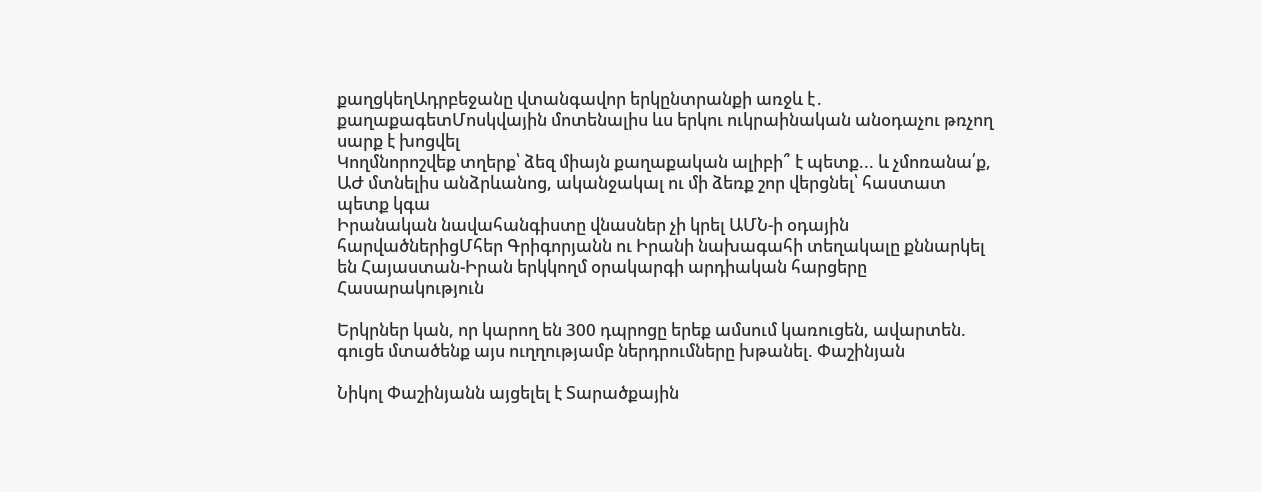քաղցկեղԱդրբեջանը վտանգավոր երկընտրանքի առջև է․ քաղաքագետՄոսկվային մոտենալիս ևս երկու ուկրաինական անօդաչու թռչող սարք է խոցվել
Կողմնորոշվեք տղերք՝ ձեզ միայն քաղաքական ալիբի՞ է պետք... և չմոռանա՛ք, ԱԺ մտնելիս անձրևանոց, ականջակալ ու մի ձեռք շոր վերցնել՝ հաստատ պետք կգա
Իրանական նավահանգիստը վնասներ չի կրել ԱՄՆ-ի օդային հարվածներիցՄհեր Գրիգորյանն ու Իրանի նախագահի տեղակալը քննարկել են Հայաստան-Իրան երկկողմ օրակարգի արդիական հարցերը
Հասարակություն

Երկրներ կան, որ կարող են 300 դպրոցը երեք ամսում կառուցեն, ավարտեն. գուցե մտածենք այս ուղղությամբ ներդրումները խթանել. Փաշինյան

Նիկոլ Փաշինյանն այցելել է Տարածքային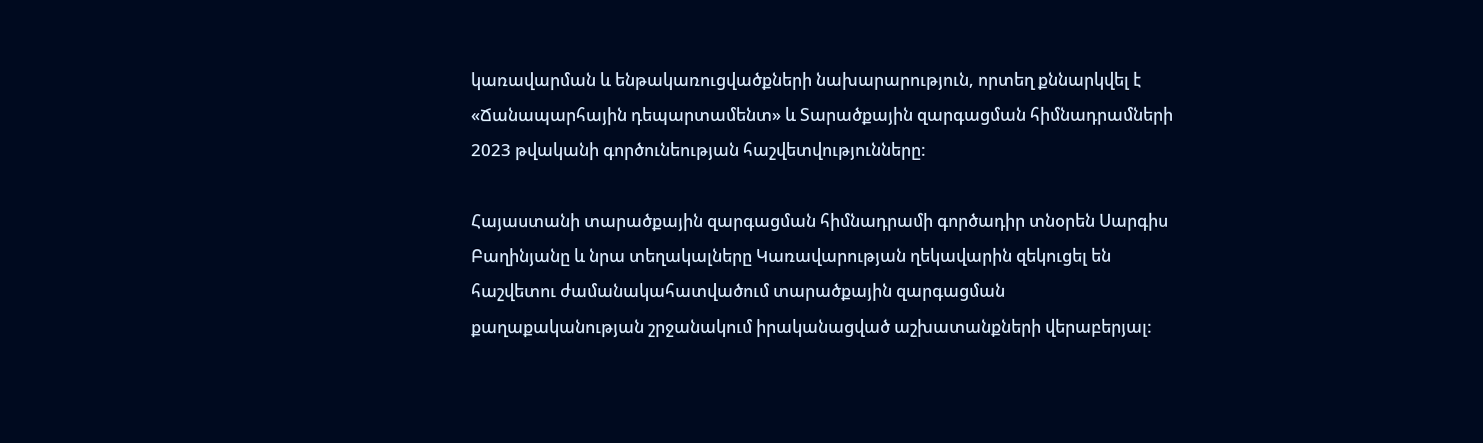կառավարման և ենթակառուցվածքների նախարարություն, որտեղ քննարկվել է «Ճանապարհային դեպարտամենտ» և Տարածքային զարգացման հիմնադրամների 2023 թվականի գործունեության հաշվետվությունները:

Հայաստանի տարածքային զարգացման հիմնադրամի գործադիր տնօրեն Սարգիս Բաղինյանը և նրա տեղակալները Կառավարության ղեկավարին զեկուցել են հաշվետու ժամանակահատվածում տարածքային զարգացման քաղաքականության շրջանակում իրականացված աշխատանքների վերաբերյալ: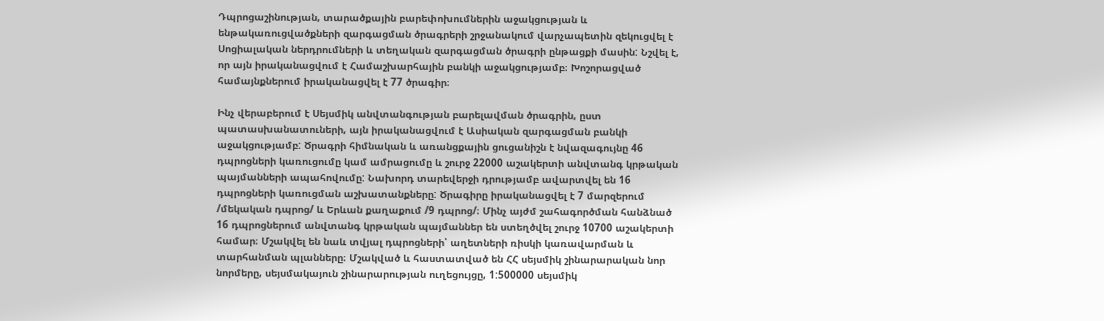Դպրոցաշինության, տարածքային բարեփոխումներին աջակցության և ենթակառուցվածքների զարգացման ծրագրերի շրջանակում վարչապետին զեկուցվել է Սոցիալական ներդրումների և տեղական զարգացման ծրագրի ընթացքի մասին: Նշվել է, որ այն իրականացվում է Համաշխարհային բանկի աջակցությամբ։ Խոշորացված համայնքներում իրականացվել է 77 ծրագիր։

Ինչ վերաբերում է Սեյսմիկ անվտանգության բարելավման ծրագրին, ըստ պատասխանատուների, այն իրականացվում է Ասիական զարգացման բանկի աջակցությամբ: Ծրագրի հիմնական և առանցքային ցուցանիշն է նվազագույնը 46 դպրոցների կառուցումը կամ ամրացումը և շուրջ 22000 աշակերտի անվտանգ կրթական պայմանների ապահովումը: Նախորդ տարեվերջի դրությամբ ավարտվել են 16 դպրոցների կառուցման աշխատանքները: Ծրագիրը իրականացվել է 7 մարզերում /մեկական դպրոց/ և Երևան քաղաքում /9 դպրոց/։ Մինչ այժմ շահագործման հանձնած 16 դպրոցներում անվտանգ կրթական պայմաններ են ստեղծվել շուրջ 10700 աշակերտի համար։ Մշակվել են նաև տվյալ դպրոցների՝ աղետների ռիսկի կառավարման և տարհանման պլանները։ Մշակված և հաստատված են ՀՀ սեյսմիկ շինարարական նոր նորմերը, սեյսմակայուն շինարարության ուղեցույցը, 1:500000 սեյսմիկ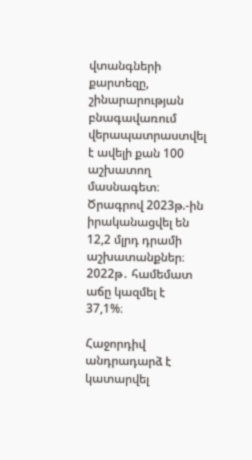վտանգների քարտեզը, շինարարության բնագավառում վերապատրաստվել է ավելի քան 100 աշխատող մասնագետ։ Ծրագրով 2023թ.-ին իրականացվել են 12,2 մլրդ դրամի աշխատանքներ։ 2022թ․ համեմատ աճը կազմել է 37,1%։

Հաջորդիվ անդրադարձ է կատարվել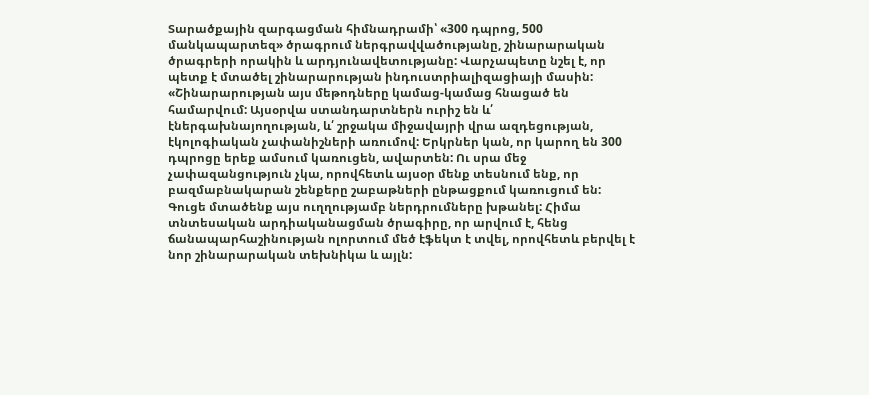Տարածքային զարգացման հիմնադրամի՝ «300 դպրոց, 500 մանկապարտեզ» ծրագրում ներգրավվածությանը, շինարարական ծրագրերի որակին և արդյունավետությանը: Վարչապետը նշել է, որ պետք է մտածել շինարարության ինդուստրիալիզացիայի մասին: «Շինարարության այս մեթոդները կամաց-կամաց հնացած են համարվում: Այսօրվա ստանդարտներն ուրիշ են և՛ էներգախնայողության, և՛ շրջակա միջավայրի վրա ազդեցության, էկոլոգիական չափանիշների առումով: Երկրներ կան, որ կարող են 300 դպրոցը երեք ամսում կառուցեն, ավարտեն: Ու սրա մեջ չափազանցություն չկա, որովհետև այսօր մենք տեսնում ենք, որ բազմաբնակարան շենքերը շաբաթների ընթացքում կառուցում են: Գուցե մտածենք այս ուղղությամբ ներդրումները խթանել: Հիմա տնտեսական արդիականացման ծրագիրը, որ արվում է, հենց ճանապարհաշինության ոլորտում մեծ էֆեկտ է տվել, որովհետև բերվել է նոր շինարարական տեխնիկա և այլն: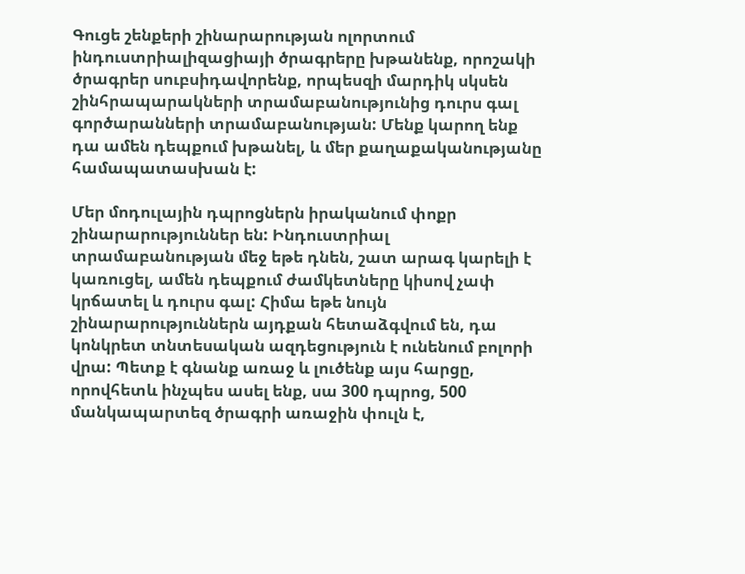Գուցե շենքերի շինարարության ոլորտում ինդուստրիալիզացիայի ծրագրերը խթանենք, որոշակի ծրագրեր սուբսիդավորենք, որպեսզի մարդիկ սկսեն շինհրապարակների տրամաբանությունից դուրս գալ գործարանների տրամաբանության: Մենք կարող ենք դա ամեն դեպքում խթանել, և մեր քաղաքականությանը համապատասխան է:

Մեր մոդուլային դպրոցներն իրականում փոքր շինարարություններ են: Ինդուստրիալ տրամաբանության մեջ եթե դնեն, շատ արագ կարելի է կառուցել, ամեն դեպքում ժամկետները կիսով չափ կրճատել և դուրս գալ: Հիմա եթե նույն շինարարություններն այդքան հետաձգվում են, դա կոնկրետ տնտեսական ազդեցություն է ունենում բոլորի վրա: Պետք է գնանք առաջ և լուծենք այս հարցը, որովհետև ինչպես ասել ենք, սա 300 դպրոց, 500 մանկապարտեզ ծրագրի առաջին փուլն է,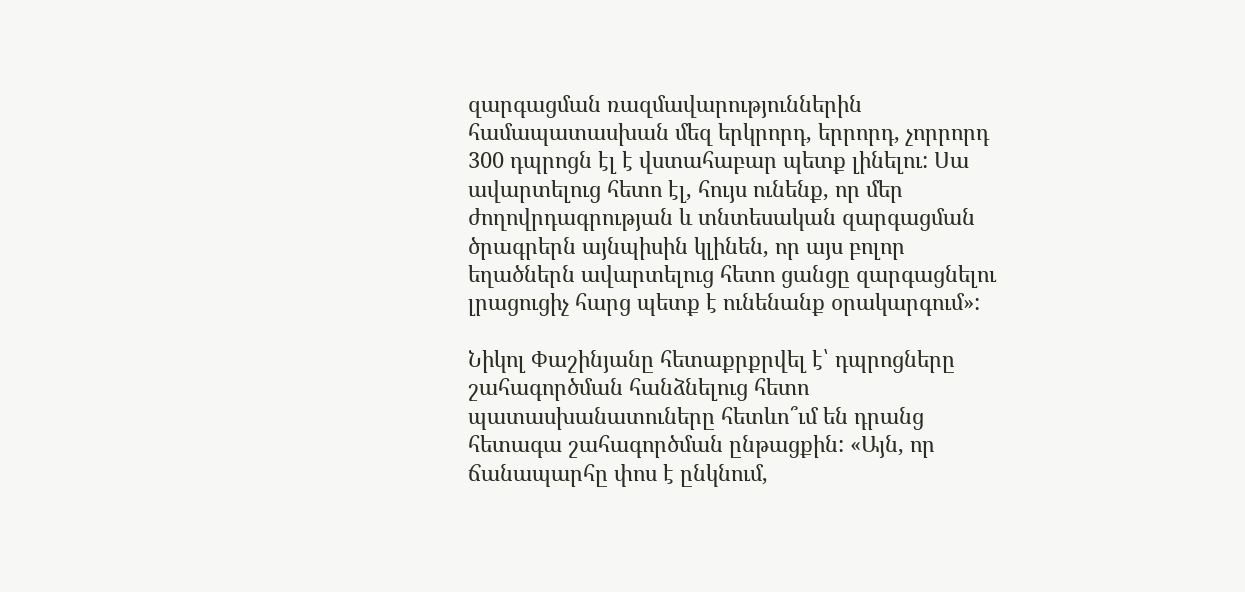զարգացման ռազմավարություններին համապատասխան մեզ երկրորդ, երրորդ, չորրորդ 300 դպրոցն էլ է վստահաբար պետք լինելու: Սա ավարտելուց հետո էլ, հույս ունենք, որ մեր ժողովրդագրության և տնտեսական զարգացման ծրագրերն այնպիսին կլինեն, որ այս բոլոր եղածներն ավարտելուց հետո ցանցը զարգացնելու լրացուցիչ հարց պետք է ունենանք օրակարգում»:

Նիկոլ Փաշինյանը հետաքրքրվել է՝ դպրոցները շահագործման հանձնելուց հետո պատասխանատուները հետևո՞ւմ են դրանց հետագա շահագործման ընթացքին: «Այն, որ ճանապարհը փոս է ընկնում,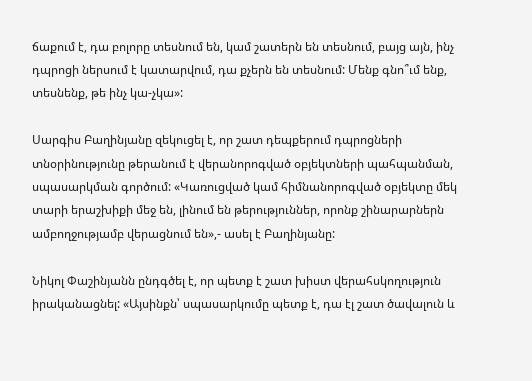ճաքում է, դա բոլորը տեսնում են, կամ շատերն են տեսնում, բայց այն, ինչ դպրոցի ներսում է կատարվում, դա քչերն են տեսնում: Մենք գնո՞ւմ ենք, տեսնենք, թե ինչ կա-չկա»:

Սարգիս Բաղինյանը զեկուցել է, որ շատ դեպքերում դպրոցների տնօրինությունը թերանում է վերանորոգված օբյեկտների պահպանման, սպասարկման գործում: «Կառուցված կամ հիմնանորոգված օբյեկտը մեկ տարի երաշխիքի մեջ են, լինում են թերություններ, որոնք շինարարներն ամբողջությամբ վերացնում են»,- ասել է Բաղինյանը:

Նիկոլ Փաշինյանն ընդգծել է, որ պետք է շատ խիստ վերահսկողություն իրականացնել: «Այսինքն՝ սպասարկումը պետք է, դա էլ շատ ծավալուն և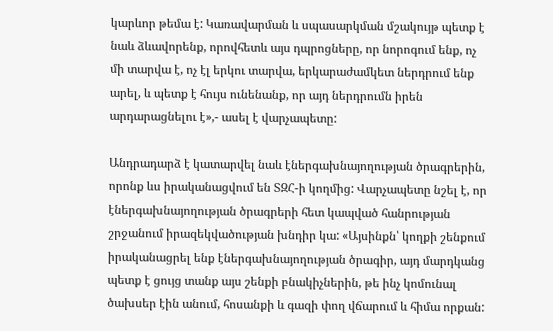կարևոր թեմա է: Կառավարման և սպասարկման մշակույթ պետք է նաև ձևավորենք, որովհետև այս դպրոցները, որ նորոգում ենք, ոչ մի տարվա է, ոչ էլ երկու տարվա, երկարաժամկետ ներդրում ենք արել, և պետք է հույս ունենանք, որ այդ ներդրումն իրեն արդարացնելու է»,- ասել է վարչապետը:

Անդրադարձ է կատարվել նաև էներգախնայողության ծրագրերին, որոնք ևս իրականացվում են ՏԶՀ-ի կողմից: Վարչապետը նշել է, որ էներգախնայողության ծրագրերի հետ կապված հանրության շրջանում իրազեկվածության խնդիր կա: «Այսինքն՝ կողքի շենքում իրականացրել ենք էներգախնայողության ծրագիր, այդ մարդկանց պետք է ցույց տանք այս շենքի բնակիչներին, թե ինչ կոմունալ ծախսեր էին անում, հոսանքի և գազի փող վճարում և հիմա որքան: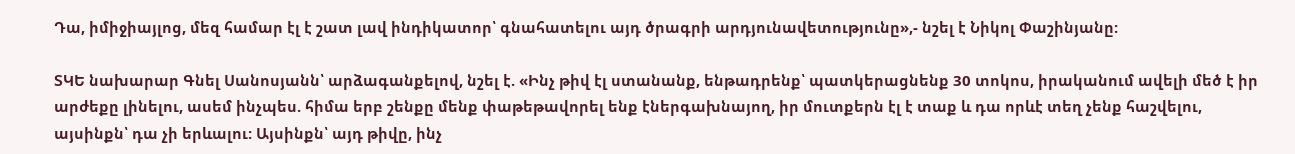Դա, իմիջիայլոց, մեզ համար էլ է շատ լավ ինդիկատոր՝ գնահատելու այդ ծրագրի արդյունավետությունը»,- նշել է Նիկոլ Փաշինյանը:

ՏԿԵ նախարար Գնել Սանոսյանն՝ արձագանքելով, նշել է. «Ինչ թիվ էլ ստանանք, ենթադրենք՝ պատկերացնենք 30 տոկոս, իրականում ավելի մեծ է իր արժեքը լինելու, ասեմ ինչպես. հիմա երբ շենքը մենք փաթեթավորել ենք էներգախնայող, իր մուտքերն էլ է տաք և դա որևէ տեղ չենք հաշվելու, այսինքն՝ դա չի երևալու: Այսինքն՝ այդ թիվը, ինչ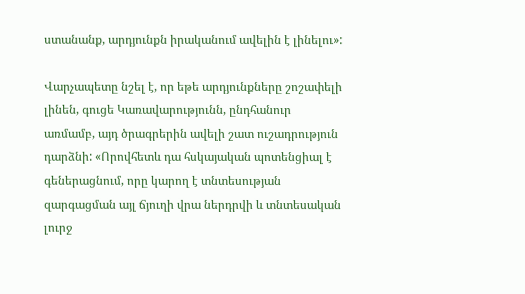ստանանք, արդյունքն իրականում ավելին է լինելու»:

Վարչապետը նշել է, որ եթե արդյունքները շոշափելի լինեն, գուցե Կառավարությունն, ընդհանուր առմամբ, այդ ծրագրերին ավելի շատ ուշադրություն դարձնի: «Որովհետև դա հսկայական պոտենցիալ է գեներացնում, որը կարող է տնտեսության զարգացման այլ ճյուղի վրա ներդրվի և տնտեսական լուրջ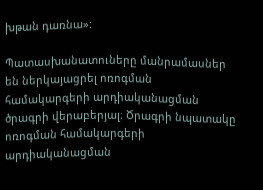խթան դառնա»:

Պատասխանատուները մանրամասներ են ներկայացրել ոռոգման համակարգերի արդիականացման ծրագրի վերաբերյալ։ Ծրագրի նպատակը ոռոգման համակարգերի արդիականացման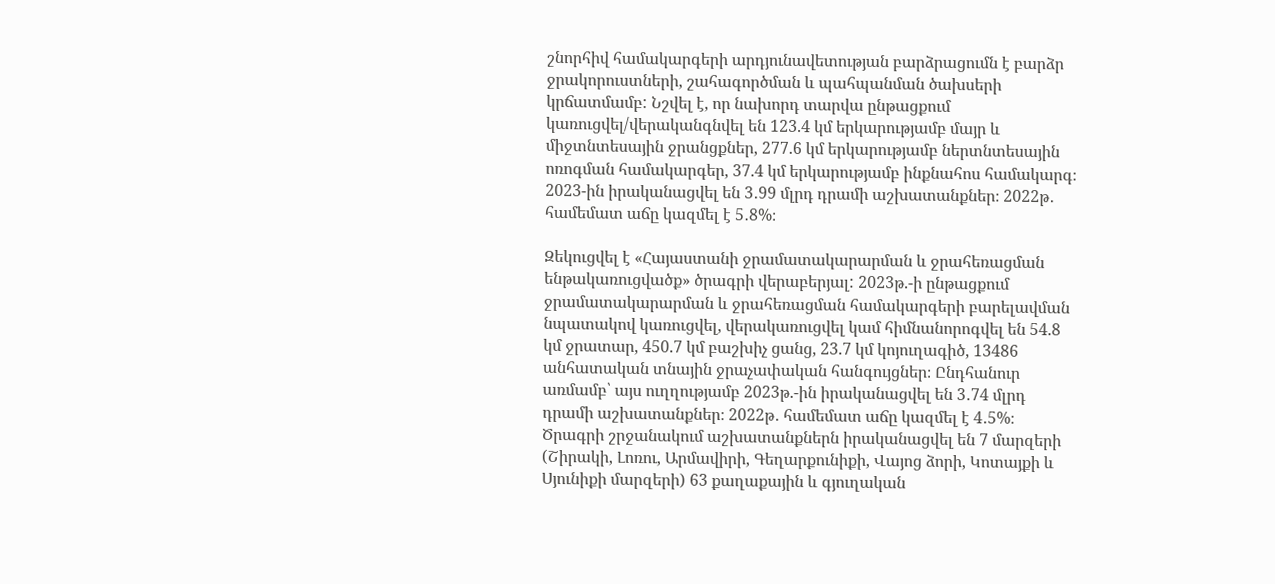շնորհիվ համակարգերի արդյունավետության բարձրացումն է բարձր ջրակորուստների, շահագործման և պահպանման ծախսերի կրճատմամբ: Նշվել է, որ նախորդ տարվա ընթացքում կառուցվել/վերականգնվել են 123.4 կմ երկարությամբ մայր և միջտնտեսային ջրանցքներ, 277.6 կմ երկարությամբ ներտնտեսային ոռոգման համակարգեր, 37.4 կմ երկարությամբ ինքնահոս համակարգ։ 2023-ին իրականացվել են 3․99 մլրդ դրամի աշխատանքներ։ 2022թ․ համեմատ աճը կազմել է 5․8%։

Զեկուցվել է «Հայաստանի ջրամատակարարման և ջրահեռացման ենթակառուցվածք» ծրագրի վերաբերյալ: 2023թ.-ի ընթացքում ջրամատակարարման և ջրահեռացման համակարգերի բարելավման նպատակով կառուցվել, վերակառուցվել կամ հիմնանորոգվել են 54.8 կմ ջրատար, 450.7 կմ բաշխիչ ցանց, 23.7 կմ կոյուղագիծ, 13486 անհատական տնային ջրաչափական հանգույցներ։ Ընդհանուր առմամբ՝ այս ուղղությամբ 2023թ.-ին իրականացվել են 3․74 մլրդ դրամի աշխատանքներ։ 2022թ․ համեմատ աճը կազմել է 4․5%։ Ծրագրի շրջանակում աշխատանքներն իրականացվել են 7 մարզերի (Շիրակի, Լոռու, Արմավիրի, Գեղարքունիքի, Վայոց ձորի, Կոտայքի և Սյունիքի մարզերի) 63 քաղաքային և գյուղական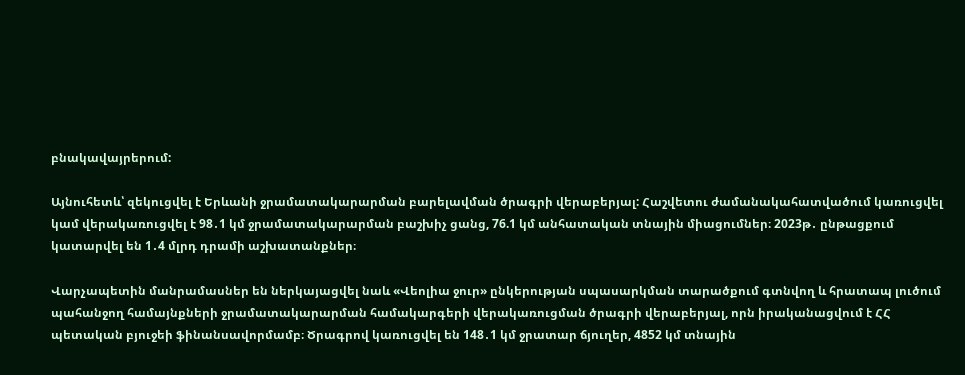բնակավայրերում:

Այնուհետև՝ զեկուցվել է Երևանի ջրամատակարարման բարելավման ծրագրի վերաբերյալ: Հաշվետու ժամանակահատվածում կառուցվել կամ վերակառուցվել է 98․1 կմ ջրամատակարարման բաշխիչ ցանց, 76.1 կմ անհատական տնային միացումներ։ 2023թ․ ընթացքում կատարվել են 1․4 մլրդ դրամի աշխատանքներ։

Վարչապետին մանրամասներ են ներկայացվել նաև «Վեոլիա ջուր» ընկերության սպասարկման տարածքում գտնվող և հրատապ լուծում պահանջող համայնքների ջրամատակարարման համակարգերի վերակառուցման ծրագրի վերաբերյալ, որն իրականացվում է ՀՀ պետական բյուջեի ֆինանսավորմամբ։ Ծրագրով կառուցվել են 148․1 կմ ջրատար ճյուղեր, 4852 կմ տնային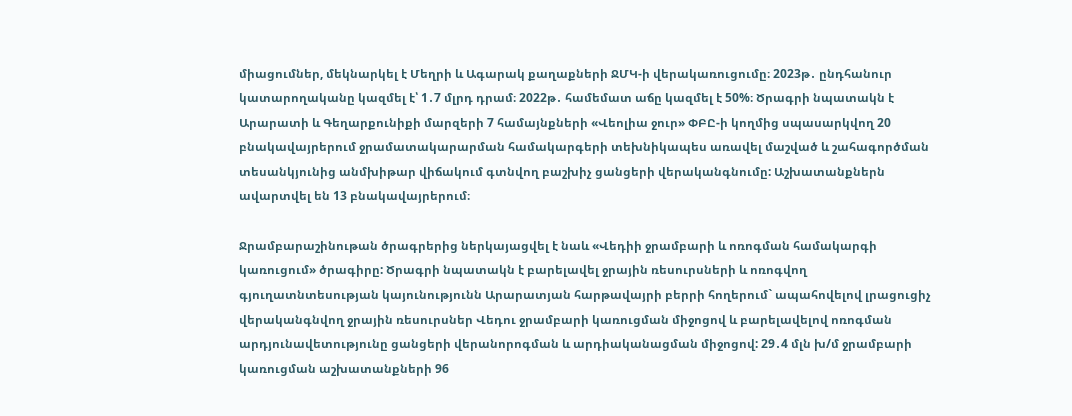միացումներ, մեկնարկել է Մեղրի և Ագարակ քաղաքների ՋՄԿ-ի վերակառուցումը։ 2023թ․ ընդհանուր կատարողականը կազմել է՝ 1․7 մլրդ դրամ։ 2022թ․ համեմատ աճը կազմել է 50%։ Ծրագրի նպատակն է Արարատի և Գեղարքունիքի մարզերի 7 համայնքների «Վեոլիա ջուր» ՓԲԸ-ի կողմից սպասարկվող 20 բնակավայրերում ջրամատակարարման համակարգերի տեխնիկապես առավել մաշված և շահագործման տեսանկյունից անմխիթար վիճակում գտնվող բաշխիչ ցանցերի վերականգնումը: Աշխատանքներն ավարտվել են 13 բնակավայրերում։

Ջրամբարաշինութան ծրագրերից ներկայացվել է նաև «Վեդիի ջրամբարի և ոռոգման համակարգի կառուցում» ծրագիրը: Ծրագրի նպատակն է բարելավել ջրային ռեսուրսների և ոռոգվող գյուղատնտեսության կայունությունն Արարատյան հարթավայրի բերրի հողերում` ապահովելով լրացուցիչ վերականգնվող ջրային ռեսուրսներ Վեդու ջրամբարի կառուցման միջոցով և բարելավելով ոռոգման արդյունավետությունը ցանցերի վերանորոգման և արդիականացման միջոցով: 29․4 մլն խ/մ ջրամբարի կառուցման աշխատանքների 96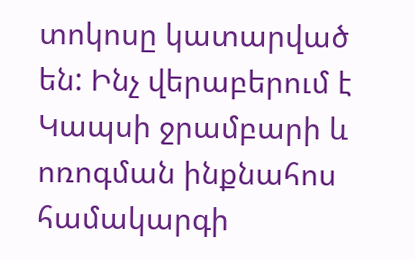տոկոսը կատարված են: Ինչ վերաբերում է Կապսի ջրամբարի և ոռոգման ինքնահոս համակարգի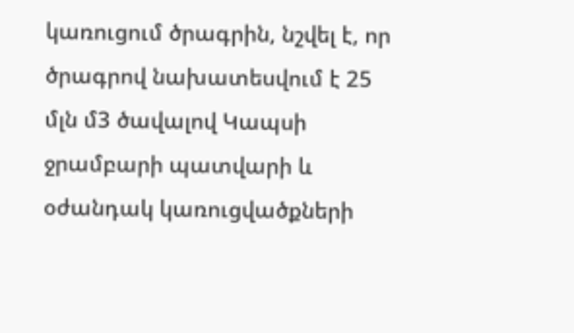կառուցում ծրագրին, նշվել է, որ ծրագրով նախատեսվում է 25 մլն մ3 ծավալով Կապսի ջրամբարի պատվարի և օժանդակ կառուցվածքների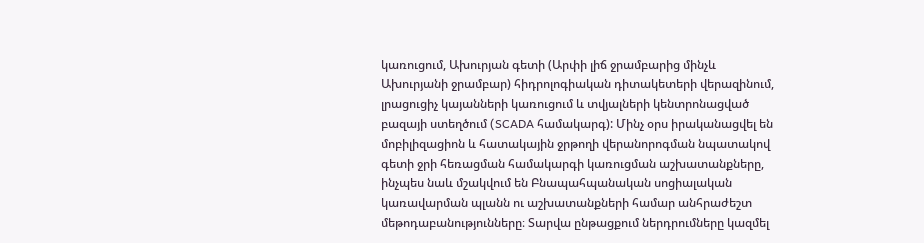կառուցում, Ախուրյան գետի (Արփի լիճ ջրամբարից մինչև Ախուրյանի ջրամբար) հիդրոլոգիական դիտակետերի վերազինում, լրացուցիչ կայանների կառուցում և տվյալների կենտրոնացված բազայի ստեղծում (SCADA համակարգ): Մինչ օրս իրականացվել են մոբիլիզացիոն և հատակային ջրթողի վերանորոգման նպատակով գետի ջրի հեռացման համակարգի կառուցման աշխատանքները, ինչպես նաև մշակվում են Բնապահպանական սոցիալական կառավարման պլանն ու աշխատանքների համար անհրաժեշտ մեթոդաբանությունները։ Տարվա ընթացքում ներդրումները կազմել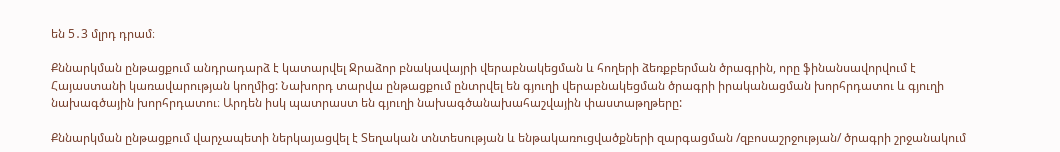են 5․3 մլրդ դրամ։

Քննարկման ընթացքում անդրադարձ է կատարվել Ջրաձոր բնակավայրի վերաբնակեցման և հողերի ձեռքբերման ծրագրին, որը ֆինանսավորվում է Հայաստանի կառավարության կողմից: Նախորդ տարվա ընթացքում ընտրվել են գյուղի վերաբնակեցման ծրագրի իրականացման խորհրդատու և գյուղի նախագծային խորհրդատու։ Արդեն իսկ պատրաստ են գյուղի նախագծանախահաշվային փաստաթղթերը:

Քննարկման ընթացքում վարչապետի ներկայացվել է Տեղական տնտեսության և ենթակառուցվածքների զարգացման /զբոսաշրջության/ ծրագրի շրջանակում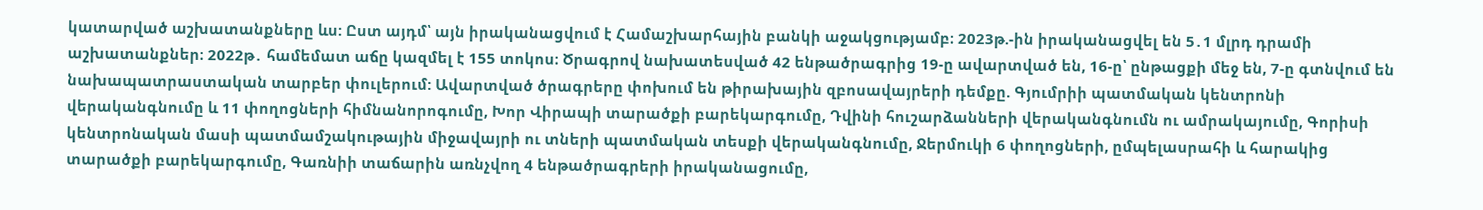կատարված աշխատանքները ևս: Ըստ այդմ՝ այն իրականացվում է Համաշխարհային բանկի աջակցությամբ։ 2023թ.-ին իրականացվել են 5․1 մլրդ դրամի աշխատանքներ։ 2022թ․ համեմատ աճը կազմել է 155 տոկոս։ Ծրագրով նախատեսված 42 ենթածրագրից 19-ը ավարտված են, 16-ը՝ ընթացքի մեջ են, 7-ը գտնվում են նախապատրաստական տարբեր փուլերում: Ավարտված ծրագրերը փոխում են թիրախային զբոսավայրերի դեմքը. Գյումրիի պատմական կենտրոնի վերականգնումը և 11 փողոցների հիմնանորոգումը, Խոր Վիրապի տարածքի բարեկարգումը, Դվինի հուշարձանների վերականգնումն ու ամրակայումը, Գորիսի կենտրոնական մասի պատմամշակութային միջավայրի ու տների պատմական տեսքի վերականգնումը, Ջերմուկի 6 փողոցների, ըմպելասրահի և հարակից տարածքի բարեկարգումը, Գառնիի տաճարին առնչվող 4 ենթածրագրերի իրականացումը,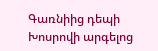Գառնիից դեպի Խոսրովի արգելոց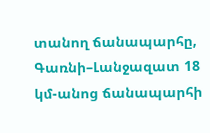տանող ճանապարհը, Գառնի–Լանջազատ 18 կմ-անոց ճանապարհի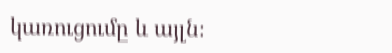կառուցումը և այլն։